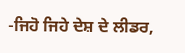-ਜਿਹੋ ਜਿਹੇ ਦੇਸ਼ ਦੇ ਲੀਡਰ,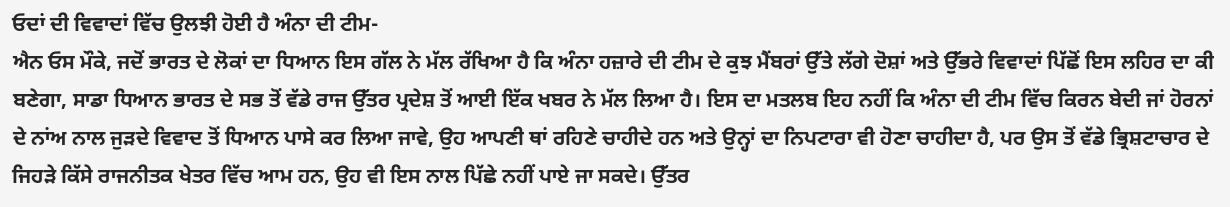ਓਦਾਂ ਦੀ ਵਿਵਾਦਾਂ ਵਿੱਚ ਉਲਝੀ ਹੋਈ ਹੈ ਅੰਨਾ ਦੀ ਟੀਮ-
ਐਨ ਓਸ ਮੌਕੇ, ਜਦੋਂ ਭਾਰਤ ਦੇ ਲੋਕਾਂ ਦਾ ਧਿਆਨ ਇਸ ਗੱਲ ਨੇ ਮੱਲ ਰੱਖਿਆ ਹੈ ਕਿ ਅੰਨਾ ਹਜ਼ਾਰੇ ਦੀ ਟੀਮ ਦੇ ਕੁਝ ਮੈਂਬਰਾਂ ਉੱਤੇ ਲੱਗੇ ਦੋਸ਼ਾਂ ਅਤੇ ਉੱਭਰੇ ਵਿਵਾਦਾਂ ਪਿੱਛੋਂ ਇਸ ਲਹਿਰ ਦਾ ਕੀ ਬਣੇਗਾ, ਸਾਡਾ ਧਿਆਨ ਭਾਰਤ ਦੇ ਸਭ ਤੋਂ ਵੱਡੇ ਰਾਜ ਉੱਤਰ ਪ੍ਰਦੇਸ਼ ਤੋਂ ਆਈ ਇੱਕ ਖਬਰ ਨੇ ਮੱਲ ਲਿਆ ਹੈ। ਇਸ ਦਾ ਮਤਲਬ ਇਹ ਨਹੀਂ ਕਿ ਅੰਨਾ ਦੀ ਟੀਮ ਵਿੱਚ ਕਿਰਨ ਬੇਦੀ ਜਾਂ ਹੋਰਨਾਂ ਦੇ ਨਾਂਅ ਨਾਲ ਜੁੜਦੇ ਵਿਵਾਦ ਤੋਂ ਧਿਆਨ ਪਾਸੇ ਕਰ ਲਿਆ ਜਾਵੇ, ਉਹ ਆਪਣੀ ਥਾਂ ਰਹਿਣੇ ਚਾਹੀਦੇ ਹਨ ਅਤੇ ਉਨ੍ਹਾਂ ਦਾ ਨਿਪਟਾਰਾ ਵੀ ਹੋਣਾ ਚਾਹੀਦਾ ਹੈ, ਪਰ ਉਸ ਤੋਂ ਵੱਡੇ ਭ੍ਰਿਸ਼ਟਾਚਾਰ ਦੇ ਜਿਹੜੇ ਕਿੱਸੇ ਰਾਜਨੀਤਕ ਖੇਤਰ ਵਿੱਚ ਆਮ ਹਨ, ਉਹ ਵੀ ਇਸ ਨਾਲ ਪਿੱਛੇ ਨਹੀਂ ਪਾਏ ਜਾ ਸਕਦੇ। ਉੱਤਰ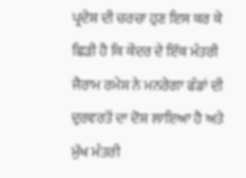ਪ੍ਰਦੇਸ਼ ਦੀ ਚਰਚਾ ਹੁਣ ਇਸ ਕਰ ਕੇ ਛਿੜੀ ਹੈ ਕਿ ਕੇਂਦਰ ਦੇ ਇੱਕ ਮੰਤਰੀ ਜੈਰਾਮ ਰਮੇਸ਼ ਨੇ ਮਨਰੇਗਾ ਫੰਡਾਂ ਦੀ ਦੁਰਵਰਤੋਂ ਦਾ ਦੋਸ਼ ਲਾਇਆ ਹੈ ਅਤੇ ਮੁੱਖ ਮੰਤਰੀ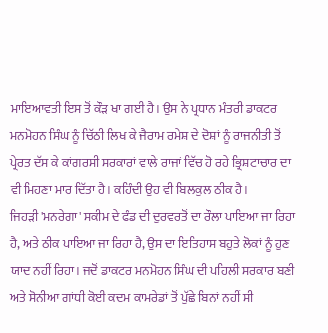ਮਾਇਆਵਤੀ ਇਸ ਤੋਂ ਕੌੜ ਖਾ ਗਈ ਹੈ। ਉਸ ਨੇ ਪ੍ਰਧਾਨ ਮੰਤਰੀ ਡਾਕਟਰ ਮਨਮੋਹਨ ਸਿੰਘ ਨੂੰ ਚਿੱਠੀ ਲਿਖ ਕੇ ਜੈਰਾਮ ਰਮੇਸ਼ ਦੇ ਦੋਸ਼ਾਂ ਨੂੰ ਰਾਜਨੀਤੀ ਤੋਂ ਪ੍ਰੇਰਤ ਦੱਸ ਕੇ ਕਾਂਗਰਸੀ ਸਰਕਾਰਾਂ ਵਾਲੇ ਰਾਜਾਂ ਵਿੱਚ ਹੋ ਰਹੇ ਭ੍ਰਿਸ਼ਟਾਚਾਰ ਦਾ ਵੀ ਮਿਹਣਾ ਮਾਰ ਦਿੱਤਾ ਹੈ। ਕਹਿੰਦੀ ਉਹ ਵੀ ਬਿਲਕੁਲ ਠੀਕ ਹੈ।
ਜਿਹੜੀ 'ਮਨਰੇਗਾ' ਸਕੀਮ ਦੇ ਫੰਡ ਦੀ ਦੁਰਵਰਤੋਂ ਦਾ ਰੌਲਾ ਪਾਇਆ ਜਾ ਰਿਹਾ ਹੈ, ਅਤੇ ਠੀਕ ਪਾਇਆ ਜਾ ਰਿਹਾ ਹੈ, ਉਸ ਦਾ ਇਤਿਹਾਸ ਬਹੁਤੇ ਲੋਕਾਂ ਨੂੰ ਹੁਣ ਯਾਦ ਨਹੀਂ ਰਿਹਾ। ਜਦੋਂ ਡਾਕਟਰ ਮਨਮੋਹਨ ਸਿੰਘ ਦੀ ਪਹਿਲੀ ਸਰਕਾਰ ਬਣੀ ਅਤੇ ਸੋਨੀਆ ਗਾਂਧੀ ਕੋਈ ਕਦਮ ਕਾਮਰੇਡਾਂ ਤੋਂ ਪੁੱਛੇ ਬਿਨਾਂ ਨਹੀਂ ਸੀ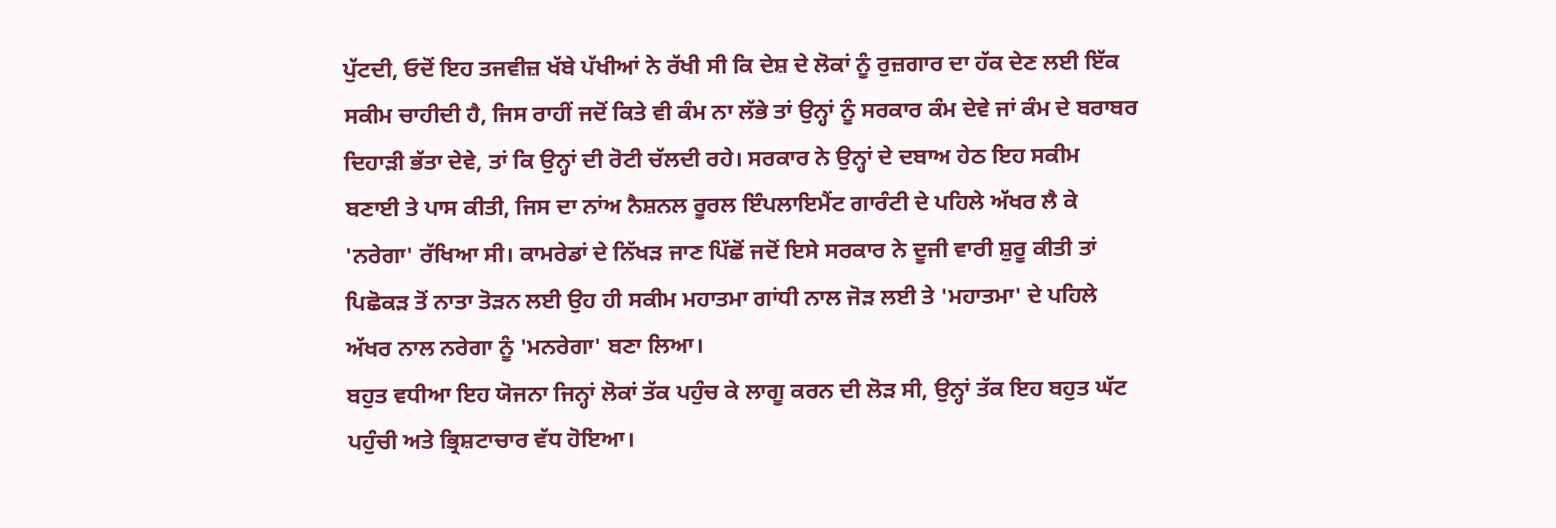ਪੁੱਟਦੀ, ਓਦੋਂ ਇਹ ਤਜਵੀਜ਼ ਖੱਬੇ ਪੱਖੀਆਂ ਨੇ ਰੱਖੀ ਸੀ ਕਿ ਦੇਸ਼ ਦੇ ਲੋਕਾਂ ਨੂੰ ਰੁਜ਼ਗਾਰ ਦਾ ਹੱਕ ਦੇਣ ਲਈ ਇੱਕ ਸਕੀਮ ਚਾਹੀਦੀ ਹੈ, ਜਿਸ ਰਾਹੀਂ ਜਦੋਂ ਕਿਤੇ ਵੀ ਕੰਮ ਨਾ ਲੱਭੇ ਤਾਂ ਉਨ੍ਹਾਂ ਨੂੰ ਸਰਕਾਰ ਕੰਮ ਦੇਵੇ ਜਾਂ ਕੰਮ ਦੇ ਬਰਾਬਰ ਦਿਹਾੜੀ ਭੱਤਾ ਦੇਵੇ, ਤਾਂ ਕਿ ਉਨ੍ਹਾਂ ਦੀ ਰੋਟੀ ਚੱਲਦੀ ਰਹੇ। ਸਰਕਾਰ ਨੇ ਉਨ੍ਹਾਂ ਦੇ ਦਬਾਅ ਹੇਠ ਇਹ ਸਕੀਮ ਬਣਾਈ ਤੇ ਪਾਸ ਕੀਤੀ, ਜਿਸ ਦਾ ਨਾਂਅ ਨੈਸ਼ਨਲ ਰੂਰਲ ਇੰਪਲਾਇਮੈਂਟ ਗਾਰੰਟੀ ਦੇ ਪਹਿਲੇ ਅੱਖਰ ਲੈ ਕੇ 'ਨਰੇਗਾ' ਰੱਖਿਆ ਸੀ। ਕਾਮਰੇਡਾਂ ਦੇ ਨਿੱਖੜ ਜਾਣ ਪਿੱਛੋਂ ਜਦੋਂ ਇਸੇ ਸਰਕਾਰ ਨੇ ਦੂਜੀ ਵਾਰੀ ਸ਼ੁਰੂ ਕੀਤੀ ਤਾਂ ਪਿਛੋਕੜ ਤੋਂ ਨਾਤਾ ਤੋੜਨ ਲਈ ਉਹ ਹੀ ਸਕੀਮ ਮਹਾਤਮਾ ਗਾਂਧੀ ਨਾਲ ਜੋੜ ਲਈ ਤੇ 'ਮਹਾਤਮਾ' ਦੇ ਪਹਿਲੇ ਅੱਖਰ ਨਾਲ ਨਰੇਗਾ ਨੂੰ 'ਮਨਰੇਗਾ' ਬਣਾ ਲਿਆ।
ਬਹੁਤ ਵਧੀਆ ਇਹ ਯੋਜਨਾ ਜਿਨ੍ਹਾਂ ਲੋਕਾਂ ਤੱਕ ਪਹੁੰਚ ਕੇ ਲਾਗੂ ਕਰਨ ਦੀ ਲੋੜ ਸੀ, ਉਨ੍ਹਾਂ ਤੱਕ ਇਹ ਬਹੁਤ ਘੱਟ ਪਹੁੰਚੀ ਅਤੇ ਭ੍ਰਿਸ਼ਟਾਚਾਰ ਵੱਧ ਹੋਇਆ।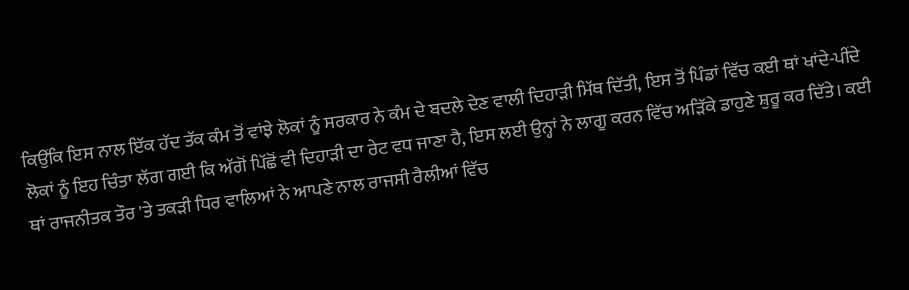ਕਿਉਂਕਿ ਇਸ ਨਾਲ ਇੱਕ ਹੱਦ ਤੱਕ ਕੰਮ ਤੋਂ ਵਾਂਝੇ ਲੋਕਾਂ ਨੂੰ ਸਰਕਾਰ ਨੇ ਕੰਮ ਦੇ ਬਦਲੇ ਦੇਣ ਵਾਲੀ ਦਿਹਾੜੀ ਮਿੱਥ ਦਿੱਤੀ, ਇਸ ਤੋਂ ਪਿੰਡਾਂ ਵਿੱਚ ਕਈ ਥਾਂ ਖਾਂਦੇ-ਪੀਂਦੇ ਲੋਕਾਂ ਨੂੰ ਇਹ ਚਿੰਤਾ ਲੱਗ ਗਈ ਕਿ ਅੱਗੋਂ ਪਿੱਛੋਂ ਵੀ ਦਿਹਾੜੀ ਦਾ ਰੇਟ ਵਧ ਜਾਣਾ ਹੈ, ਇਸ ਲਈ ਉਨ੍ਹਾਂ ਨੇ ਲਾਗੂ ਕਰਨ ਵਿੱਚ ਅੜਿੱਕੇ ਡਾਹੁਣੇ ਸ਼ੁਰੂ ਕਰ ਦਿੱਤੇ। ਕਈ ਥਾਂ ਰਾਜਨੀਤਕ ਤੌਰ 'ਤੇ ਤਕੜੀ ਧਿਰ ਵਾਲਿਆਂ ਨੇ ਆਪਣੇ ਨਾਲ ਰਾਜਸੀ ਰੈਲੀਆਂ ਵਿੱਚ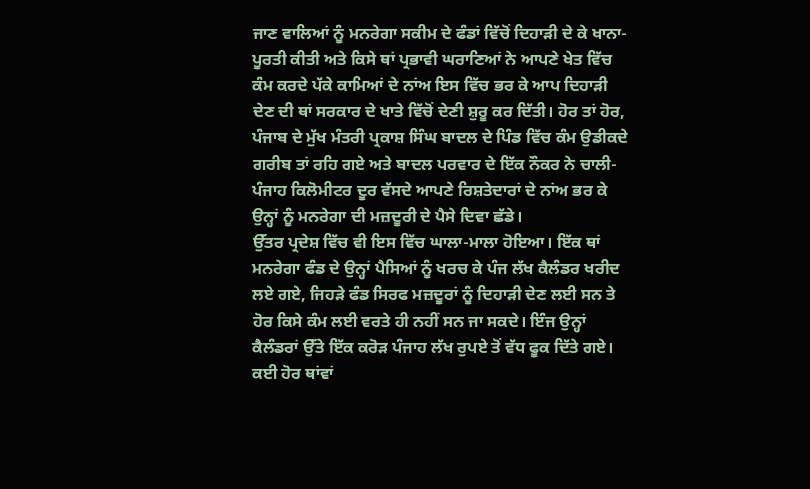ਜਾਣ ਵਾਲਿਆਂ ਨੂੰ ਮਨਰੇਗਾ ਸਕੀਮ ਦੇ ਫੰਡਾਂ ਵਿੱਚੋਂ ਦਿਹਾੜੀ ਦੇ ਕੇ ਖਾਨਾ-ਪੂਰਤੀ ਕੀਤੀ ਅਤੇ ਕਿਸੇ ਥਾਂ ਪ੍ਰਭਾਵੀ ਘਰਾਣਿਆਂ ਨੇ ਆਪਣੇ ਖੇਤ ਵਿੱਚ ਕੰਮ ਕਰਦੇ ਪੱਕੇ ਕਾਮਿਆਂ ਦੇ ਨਾਂਅ ਇਸ ਵਿੱਚ ਭਰ ਕੇ ਆਪ ਦਿਹਾੜੀ ਦੇਣ ਦੀ ਥਾਂ ਸਰਕਾਰ ਦੇ ਖਾਤੇ ਵਿੱਚੋਂ ਦੇਣੀ ਸ਼ੁਰੂ ਕਰ ਦਿੱਤੀ। ਹੋਰ ਤਾਂ ਹੋਰ, ਪੰਜਾਬ ਦੇ ਮੁੱਖ ਮੰਤਰੀ ਪ੍ਰਕਾਸ਼ ਸਿੰਘ ਬਾਦਲ ਦੇ ਪਿੰਡ ਵਿੱਚ ਕੰਮ ਉਡੀਕਦੇ ਗਰੀਬ ਤਾਂ ਰਹਿ ਗਏ ਅਤੇ ਬਾਦਲ ਪਰਵਾਰ ਦੇ ਇੱਕ ਨੌਕਰ ਨੇ ਚਾਲੀ-ਪੰਜਾਹ ਕਿਲੋਮੀਟਰ ਦੂਰ ਵੱਸਦੇ ਆਪਣੇ ਰਿਸ਼ਤੇਦਾਰਾਂ ਦੇ ਨਾਂਅ ਭਰ ਕੇ ਉਨ੍ਹਾਂ ਨੂੰ ਮਨਰੇਗਾ ਦੀ ਮਜ਼ਦੂਰੀ ਦੇ ਪੈਸੇ ਦਿਵਾ ਛੱਡੇ।
ਉੱਤਰ ਪ੍ਰਦੇਸ਼ ਵਿੱਚ ਵੀ ਇਸ ਵਿੱਚ ਘਾਲਾ-ਮਾਲਾ ਹੋਇਆ। ਇੱਕ ਥਾਂ ਮਨਰੇਗਾ ਫੰਡ ਦੇ ਉਨ੍ਹਾਂ ਪੈਸਿਆਂ ਨੂੰ ਖਰਚ ਕੇ ਪੰਜ ਲੱਖ ਕੈਲੰਡਰ ਖਰੀਦ ਲਏ ਗਏ, ਜਿਹੜੇ ਫੰਡ ਸਿਰਫ ਮਜ਼ਦੂਰਾਂ ਨੂੰ ਦਿਹਾੜੀ ਦੇਣ ਲਈ ਸਨ ਤੇ ਹੋਰ ਕਿਸੇ ਕੰਮ ਲਈ ਵਰਤੇ ਹੀ ਨਹੀਂ ਸਨ ਜਾ ਸਕਦੇ। ਇੰਜ ਉਨ੍ਹਾਂ ਕੈਲੰਡਰਾਂ ਉੱਤੇ ਇੱਕ ਕਰੋੜ ਪੰਜਾਹ ਲੱਖ ਰੁਪਏ ਤੋਂ ਵੱਧ ਫੂਕ ਦਿੱਤੇ ਗਏ। ਕਈ ਹੋਰ ਥਾਂਵਾਂ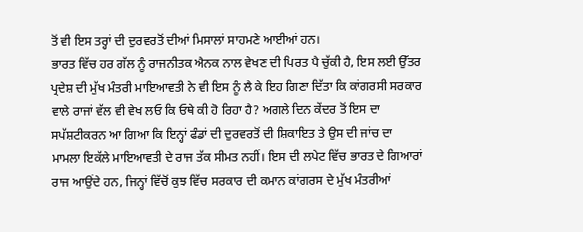ਤੋਂ ਵੀ ਇਸ ਤਰ੍ਹਾਂ ਦੀ ਦੁਰਵਰਤੋਂ ਦੀਆਂ ਮਿਸਾਲਾਂ ਸਾਹਮਣੇ ਆਈਆਂ ਹਨ।
ਭਾਰਤ ਵਿੱਚ ਹਰ ਗੱਲ ਨੂੰ ਰਾਜਨੀਤਕ ਐਨਕ ਨਾਲ ਵੇਖਣ ਦੀ ਪਿਰਤ ਪੈ ਚੁੱਕੀ ਹੈ, ਇਸ ਲਈ ਉੱਤਰ ਪ੍ਰਦੇਸ਼ ਦੀ ਮੁੱਖ ਮੰਤਰੀ ਮਾਇਆਵਤੀ ਨੇ ਵੀ ਇਸ ਨੂੰ ਲੈ ਕੇ ਇਹ ਗਿਣਾ ਦਿੱਤਾ ਕਿ ਕਾਂਗਰਸੀ ਸਰਕਾਰ ਵਾਲੇ ਰਾਜਾਂ ਵੱਲ ਵੀ ਵੇਖ ਲਓ ਕਿ ਓਥੇ ਕੀ ਹੋ ਰਿਹਾ ਹੈ? ਅਗਲੇ ਦਿਨ ਕੇਂਦਰ ਤੋਂ ਇਸ ਦਾ ਸਪੱਸ਼ਟੀਕਰਨ ਆ ਗਿਆ ਕਿ ਇਨ੍ਹਾਂ ਫੰਡਾਂ ਦੀ ਦੁਰਵਰਤੋਂ ਦੀ ਸ਼ਿਕਾਇਤ ਤੇ ਉਸ ਦੀ ਜਾਂਚ ਦਾ ਮਾਮਲਾ ਇਕੱਲੇ ਮਾਇਆਵਤੀ ਦੇ ਰਾਜ ਤੱਕ ਸੀਮਤ ਨਹੀਂ। ਇਸ ਦੀ ਲਪੇਟ ਵਿੱਚ ਭਾਰਤ ਦੇ ਗਿਆਰਾਂ ਰਾਜ ਆਉਂਦੇ ਹਨ, ਜਿਨ੍ਹਾਂ ਵਿੱਚੋਂ ਕੁਝ ਵਿੱਚ ਸਰਕਾਰ ਦੀ ਕਮਾਨ ਕਾਂਗਰਸ ਦੇ ਮੁੱਖ ਮੰਤਰੀਆਂ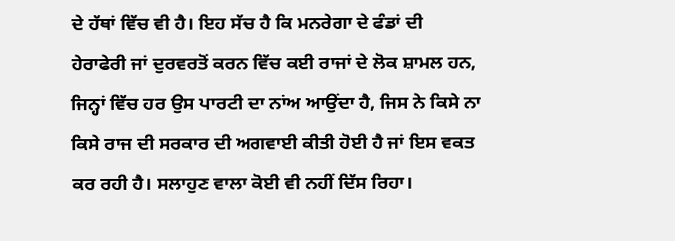ਦੇ ਹੱਥਾਂ ਵਿੱਚ ਵੀ ਹੈ। ਇਹ ਸੱਚ ਹੈ ਕਿ ਮਨਰੇਗਾ ਦੇ ਫੰਡਾਂ ਦੀ ਹੇਰਾਫੇਰੀ ਜਾਂ ਦੁਰਵਰਤੋਂ ਕਰਨ ਵਿੱਚ ਕਈ ਰਾਜਾਂ ਦੇ ਲੋਕ ਸ਼ਾਮਲ ਹਨ, ਜਿਨ੍ਹਾਂ ਵਿੱਚ ਹਰ ਉਸ ਪਾਰਟੀ ਦਾ ਨਾਂਅ ਆਉਂਦਾ ਹੈ, ਜਿਸ ਨੇ ਕਿਸੇ ਨਾ ਕਿਸੇ ਰਾਜ ਦੀ ਸਰਕਾਰ ਦੀ ਅਗਵਾਈ ਕੀਤੀ ਹੋਈ ਹੈ ਜਾਂ ਇਸ ਵਕਤ ਕਰ ਰਹੀ ਹੈ। ਸਲਾਹੁਣ ਵਾਲਾ ਕੋਈ ਵੀ ਨਹੀਂ ਦਿੱਸ ਰਿਹਾ।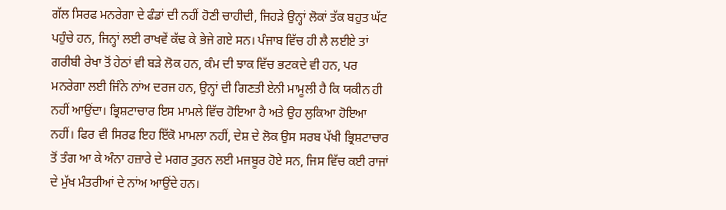ਗੱਲ ਸਿਰਫ ਮਨਰੇਗਾ ਦੇ ਫੰਡਾਂ ਦੀ ਨਹੀਂ ਹੋਣੀ ਚਾਹੀਦੀ, ਜਿਹੜੇ ਉਨ੍ਹਾਂ ਲੋਕਾਂ ਤੱਕ ਬਹੁਤ ਘੱਟ ਪਹੁੰਚੇ ਹਨ, ਜਿਨ੍ਹਾਂ ਲਈ ਰਾਖਵੇਂ ਕੱਢ ਕੇ ਭੇਜੇ ਗਏ ਸਨ। ਪੰਜਾਬ ਵਿੱਚ ਹੀ ਲੈ ਲਈਏ ਤਾਂ ਗਰੀਬੀ ਰੇਖਾ ਤੋਂ ਹੇਠਾਂ ਵੀ ਬੜੇ ਲੋਕ ਹਨ, ਕੰਮ ਦੀ ਝਾਕ ਵਿੱਚ ਭਟਕਦੇ ਵੀ ਹਨ, ਪਰ ਮਨਰੇਗਾ ਲਈ ਜਿੰਨੇ ਨਾਂਅ ਦਰਜ ਹਨ, ਉਨ੍ਹਾਂ ਦੀ ਗਿਣਤੀ ਏਨੀ ਮਾਮੂਲੀ ਹੈ ਕਿ ਯਕੀਨ ਹੀ ਨਹੀਂ ਆਉਂਦਾ। ਭ੍ਰਿਸ਼ਟਾਚਾਰ ਇਸ ਮਾਮਲੇ ਵਿੱਚ ਹੋਇਆ ਹੈ ਅਤੇ ਉਹ ਲੁਕਿਆ ਹੋਇਆ ਨਹੀਂ। ਫਿਰ ਵੀ ਸਿਰਫ ਇਹ ਇੱਕੋ ਮਾਮਲਾ ਨਹੀਂ, ਦੇਸ਼ ਦੇ ਲੋਕ ਉਸ ਸਰਬ ਪੱਖੀ ਭ੍ਰਿਸ਼ਟਾਚਾਰ ਤੋਂ ਤੰਗ ਆ ਕੇ ਅੰਨਾ ਹਜ਼ਾਰੇ ਦੇ ਮਗਰ ਤੁਰਨ ਲਈ ਮਜਬੂਰ ਹੋਏ ਸਨ, ਜਿਸ ਵਿੱਚ ਕਈ ਰਾਜਾਂ ਦੇ ਮੁੱਖ ਮੰਤਰੀਆਂ ਦੇ ਨਾਂਅ ਆਉਂਦੇ ਹਨ।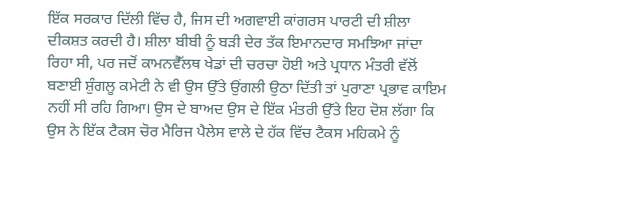ਇੱਕ ਸਰਕਾਰ ਦਿੱਲੀ ਵਿੱਚ ਹੈ, ਜਿਸ ਦੀ ਅਗਵਾਈ ਕਾਂਗਰਸ ਪਾਰਟੀ ਦੀ ਸ਼ੀਲਾ ਦੀਕਸ਼ਤ ਕਰਦੀ ਹੈ। ਸ਼ੀਲਾ ਬੀਬੀ ਨੂੰ ਬੜੀ ਦੇਰ ਤੱਕ ਇਮਾਨਦਾਰ ਸਮਝਿਆ ਜਾਂਦਾ ਰਿਹਾ ਸੀ, ਪਰ ਜਦੋਂ ਕਾਮਨਵੈੱਲਥ ਖੇਡਾਂ ਦੀ ਚਰਚਾ ਹੋਈ ਅਤੇ ਪ੍ਰਧਾਨ ਮੰਤਰੀ ਵੱਲੋਂ ਬਣਾਈ ਸ਼ੁੰਗਲੂ ਕਮੇਟੀ ਨੇ ਵੀ ਉਸ ਉੱਤੇ ਉਂਗਲੀ ਉਠਾ ਦਿੱਤੀ ਤਾਂ ਪੁਰਾਣਾ ਪ੍ਰਭਾਵ ਕਾਇਮ ਨਹੀਂ ਸੀ ਰਹਿ ਗਿਆ। ਉਸ ਦੇ ਬਾਅਦ ਉਸ ਦੇ ਇੱਕ ਮੰਤਰੀ ਉੱਤੇ ਇਹ ਦੋਸ਼ ਲੱਗਾ ਕਿ ਉਸ ਨੇ ਇੱਕ ਟੈਕਸ ਚੋਰ ਮੈਰਿਜ ਪੈਲੇਸ ਵਾਲੇ ਦੇ ਹੱਕ ਵਿੱਚ ਟੈਕਸ ਮਹਿਕਮੇ ਨੂੰ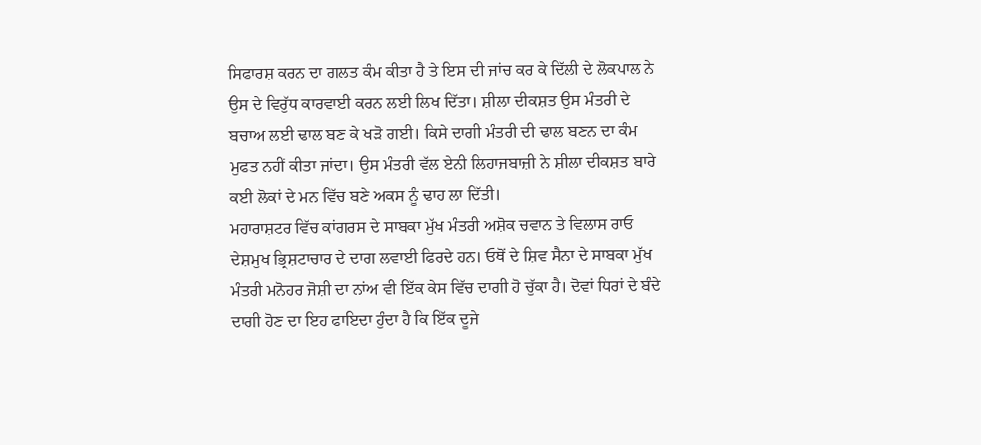ਸਿਫਾਰਸ਼ ਕਰਨ ਦਾ ਗਲਤ ਕੰਮ ਕੀਤਾ ਹੈ ਤੇ ਇਸ ਦੀ ਜਾਂਚ ਕਰ ਕੇ ਦਿੱਲੀ ਦੇ ਲੋਕਪਾਲ ਨੇ ਉਸ ਦੇ ਵਿਰੁੱਧ ਕਾਰਵਾਈ ਕਰਨ ਲਈ ਲਿਖ ਦਿੱਤਾ। ਸ਼ੀਲਾ ਦੀਕਸ਼ਤ ਉਸ ਮੰਤਰੀ ਦੇ ਬਚਾਅ ਲਈ ਢਾਲ ਬਣ ਕੇ ਖੜੋ ਗਈ। ਕਿਸੇ ਦਾਗੀ ਮੰਤਰੀ ਦੀ ਢਾਲ ਬਣਨ ਦਾ ਕੰਮ ਮੁਫਤ ਨਹੀਂ ਕੀਤਾ ਜਾਂਦਾ। ਉਸ ਮੰਤਰੀ ਵੱਲ ਏਨੀ ਲਿਹਾਜਬਾਜ਼ੀ ਨੇ ਸ਼ੀਲਾ ਦੀਕਸ਼ਤ ਬਾਰੇ ਕਈ ਲੋਕਾਂ ਦੇ ਮਨ ਵਿੱਚ ਬਣੇ ਅਕਸ ਨੂੰ ਢਾਹ ਲਾ ਦਿੱਤੀ।
ਮਹਾਰਾਸ਼ਟਰ ਵਿੱਚ ਕਾਂਗਰਸ ਦੇ ਸਾਬਕਾ ਮੁੱਖ ਮੰਤਰੀ ਅਸ਼ੋਕ ਚਵਾਨ ਤੇ ਵਿਲਾਸ ਰਾਓ ਦੇਸ਼ਮੁਖ ਭ੍ਰਿਸ਼ਟਾਚਾਰ ਦੇ ਦਾਗ ਲਵਾਈ ਫਿਰਦੇ ਹਨ। ਓਥੋਂ ਦੇ ਸ਼ਿਵ ਸੈਨਾ ਦੇ ਸਾਬਕਾ ਮੁੱਖ ਮੰਤਰੀ ਮਨੋਹਰ ਜੋਸ਼ੀ ਦਾ ਨਾਂਅ ਵੀ ਇੱਕ ਕੇਸ ਵਿੱਚ ਦਾਗੀ ਹੋ ਚੁੱਕਾ ਹੈ। ਦੋਵਾਂ ਧਿਰਾਂ ਦੇ ਬੰਦੇ ਦਾਗੀ ਹੋਣ ਦਾ ਇਹ ਫਾਇਦਾ ਹੁੰਦਾ ਹੈ ਕਿ ਇੱਕ ਦੂਜੇ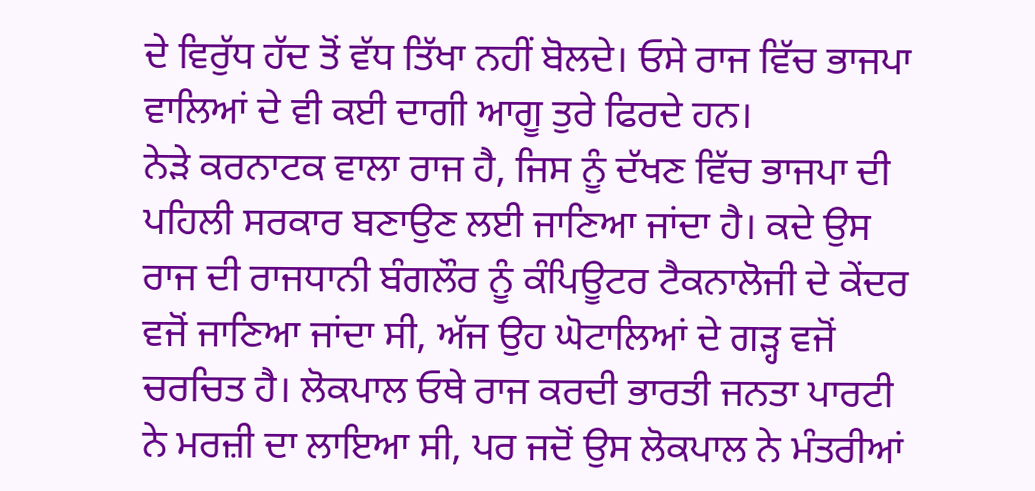ਦੇ ਵਿਰੁੱਧ ਹੱਦ ਤੋਂ ਵੱਧ ਤਿੱਖਾ ਨਹੀਂ ਬੋਲਦੇ। ਓਸੇ ਰਾਜ ਵਿੱਚ ਭਾਜਪਾ ਵਾਲਿਆਂ ਦੇ ਵੀ ਕਈ ਦਾਗੀ ਆਗੂ ਤੁਰੇ ਫਿਰਦੇ ਹਨ।
ਨੇੜੇ ਕਰਨਾਟਕ ਵਾਲਾ ਰਾਜ ਹੈ, ਜਿਸ ਨੂੰ ਦੱਖਣ ਵਿੱਚ ਭਾਜਪਾ ਦੀ ਪਹਿਲੀ ਸਰਕਾਰ ਬਣਾਉਣ ਲਈ ਜਾਣਿਆ ਜਾਂਦਾ ਹੈ। ਕਦੇ ਉਸ ਰਾਜ ਦੀ ਰਾਜਧਾਨੀ ਬੰਗਲੌਰ ਨੂੰ ਕੰਪਿਊਟਰ ਟੈਕਨਾਲੋਜੀ ਦੇ ਕੇਂਦਰ ਵਜੋਂ ਜਾਣਿਆ ਜਾਂਦਾ ਸੀ, ਅੱਜ ਉਹ ਘੋਟਾਲਿਆਂ ਦੇ ਗੜ੍ਹ ਵਜੋਂ ਚਰਚਿਤ ਹੈ। ਲੋਕਪਾਲ ਓਥੇ ਰਾਜ ਕਰਦੀ ਭਾਰਤੀ ਜਨਤਾ ਪਾਰਟੀ ਨੇ ਮਰਜ਼ੀ ਦਾ ਲਾਇਆ ਸੀ, ਪਰ ਜਦੋਂ ਉਸ ਲੋਕਪਾਲ ਨੇ ਮੰਤਰੀਆਂ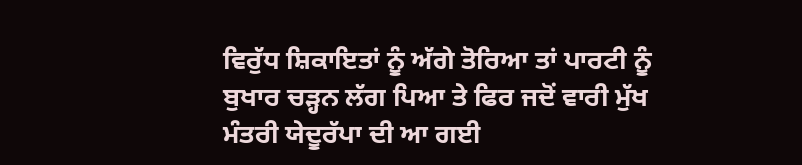ਵਿਰੁੱਧ ਸ਼ਿਕਾਇਤਾਂ ਨੂੰ ਅੱਗੇ ਤੋਰਿਆ ਤਾਂ ਪਾਰਟੀ ਨੂੰ ਬੁਖਾਰ ਚੜ੍ਹਨ ਲੱਗ ਪਿਆ ਤੇ ਫਿਰ ਜਦੋਂ ਵਾਰੀ ਮੁੱਖ ਮੰਤਰੀ ਯੇਦੂਰੱਪਾ ਦੀ ਆ ਗਈ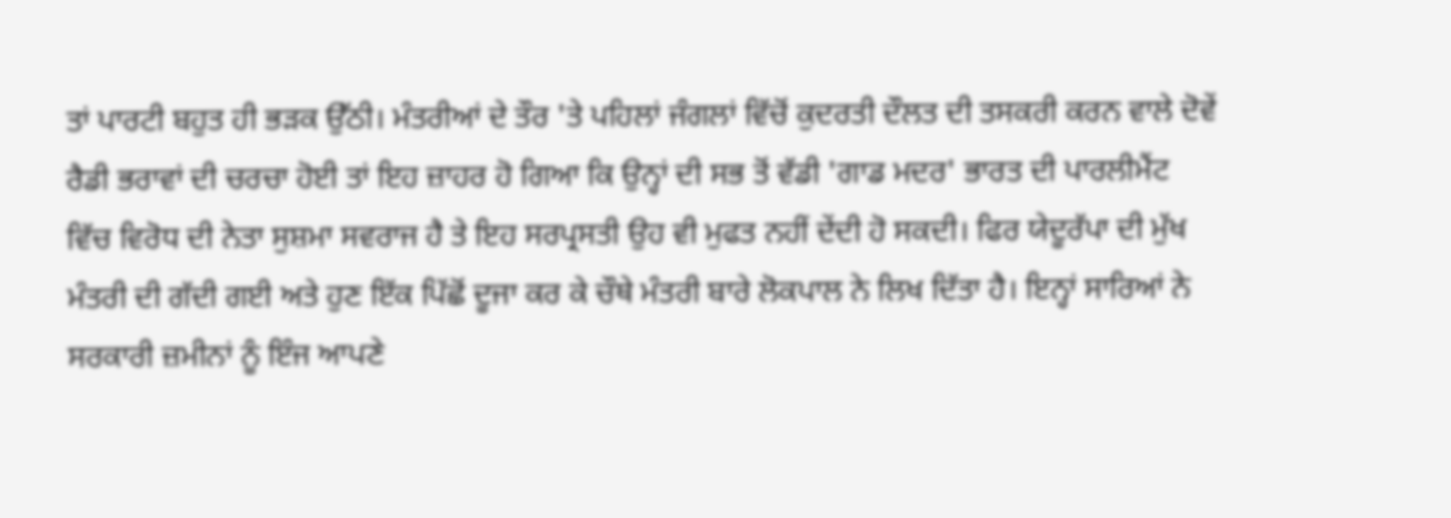ਤਾਂ ਪਾਰਟੀ ਬਹੁਤ ਹੀ ਭੜਕ ਉੱਠੀ। ਮੰਤਰੀਆਂ ਦੇ ਤੌਰ 'ਤੇ ਪਹਿਲਾਂ ਜੰਗਲਾਂ ਵਿੱਚੋਂ ਕੁਦਰਤੀ ਦੌਲਤ ਦੀ ਤਸਕਰੀ ਕਰਨ ਵਾਲੇ ਦੋਵੇਂ ਰੈਡੀ ਭਰਾਵਾਂ ਦੀ ਚਰਚਾ ਹੋਈ ਤਾਂ ਇਹ ਜ਼ਾਹਰ ਹੋ ਗਿਆ ਕਿ ਉਨ੍ਹਾਂ ਦੀ ਸਭ ਤੋਂ ਵੱਡੀ 'ਗਾਡ ਮਦਰ' ਭਾਰਤ ਦੀ ਪਾਰਲੀਮੈਂਟ ਵਿੱਚ ਵਿਰੋਧ ਦੀ ਨੇਤਾ ਸੁਸ਼ਮਾ ਸਵਰਾਜ ਹੈ ਤੇ ਇਹ ਸਰਪ੍ਰਸਤੀ ਉਹ ਵੀ ਮੁਫਤ ਨਹੀਂ ਦੇਂਦੀ ਹੋ ਸਕਦੀ। ਫਿਰ ਯੇਦੂਰੱਪਾ ਦੀ ਮੁੱਖ ਮੰਤਰੀ ਦੀ ਗੱਦੀ ਗਈ ਅਤੇ ਹੁਣ ਇੱਕ ਪਿੱਛੋਂ ਦੂਜਾ ਕਰ ਕੇ ਚੌਥੇ ਮੰਤਰੀ ਬਾਰੇ ਲੋਕਪਾਲ ਨੇ ਲਿਖ ਦਿੱਤਾ ਹੈ। ਇਨ੍ਹਾਂ ਸਾਰਿਆਂ ਨੇ ਸਰਕਾਰੀ ਜ਼ਮੀਨਾਂ ਨੂੰ ਇੰਜ ਆਪਣੇ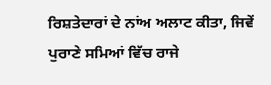ਰਿਸ਼ਤੇਦਾਰਾਂ ਦੇ ਨਾਂਅ ਅਲਾਟ ਕੀਤਾ, ਜਿਵੇਂ ਪੁਰਾਣੇ ਸਮਿਆਂ ਵਿੱਚ ਰਾਜੇ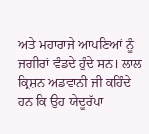ਅਤੇ ਮਹਾਰਾਜੇ ਆਪਣਿਆਂ ਨੂੰ ਜਗੀਰਾਂ ਵੰਡਦੇ ਹੁੰਦੇ ਸਨ। ਲਾਲ ਕ੍ਰਿਸ਼ਨ ਅਡਵਾਨੀ ਜੀ ਕਹਿੰਦੇ ਹਨ ਕਿ ਉਹ ਯੇਦੂਰੱਪਾ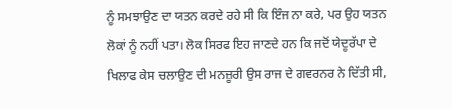ਨੂੰ ਸਮਝਾਉਣ ਦਾ ਯਤਨ ਕਰਦੇ ਰਹੇ ਸੀ ਕਿ ਇੰਜ ਨਾ ਕਰੇ, ਪਰ ਉਹ ਯਤਨ ਲੋਕਾਂ ਨੂੰ ਨਹੀਂ ਪਤਾ। ਲੋਕ ਸਿਰਫ ਇਹ ਜਾਣਦੇ ਹਨ ਕਿ ਜਦੋਂ ਯੇਦੂਰੱਪਾ ਦੇ ਖਿਲਾਫ ਕੇਸ ਚਲਾਉਣ ਦੀ ਮਨਜ਼ੂਰੀ ਉਸ ਰਾਜ ਦੇ ਗਵਰਨਰ ਨੇ ਦਿੱਤੀ ਸੀ,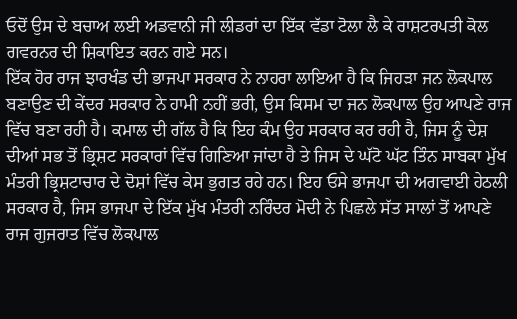ਓਦੋਂ ਉਸ ਦੇ ਬਚਾਅ ਲਈ ਅਡਵਾਨੀ ਜੀ ਲੀਡਰਾਂ ਦਾ ਇੱਕ ਵੱਡਾ ਟੋਲਾ ਲੈ ਕੇ ਰਾਸ਼ਟਰਪਤੀ ਕੋਲ ਗਵਰਨਰ ਦੀ ਸ਼ਿਕਾਇਤ ਕਰਨ ਗਏ ਸਨ।
ਇੱਕ ਹੋਰ ਰਾਜ ਝਾਰਖੰਡ ਦੀ ਭਾਜਪਾ ਸਰਕਾਰ ਨੇ ਨਾਹਰਾ ਲਾਇਆ ਹੈ ਕਿ ਜਿਹੜਾ ਜਨ ਲੋਕਪਾਲ ਬਣਾਉਣ ਦੀ ਕੇਂਦਰ ਸਰਕਾਰ ਨੇ ਹਾਮੀ ਨਹੀਂ ਭਰੀ, ਉਸ ਕਿਸਮ ਦਾ ਜਨ ਲੋਕਪਾਲ ਉਹ ਆਪਣੇ ਰਾਜ ਵਿੱਚ ਬਣਾ ਰਹੀ ਹੈ। ਕਮਾਲ ਦੀ ਗੱਲ ਹੈ ਕਿ ਇਹ ਕੰਮ ਉਹ ਸਰਕਾਰ ਕਰ ਰਹੀ ਹੈ, ਜਿਸ ਨੂੰ ਦੇਸ਼ ਦੀਆਂ ਸਭ ਤੋਂ ਭ੍ਰਿਸ਼ਟ ਸਰਕਾਰਾਂ ਵਿੱਚ ਗਿਣਿਆ ਜਾਂਦਾ ਹੈ ਤੇ ਜਿਸ ਦੇ ਘੱਟੋ ਘੱਟ ਤਿੰਨ ਸਾਬਕਾ ਮੁੱਖ ਮੰਤਰੀ ਭ੍ਰਿਸ਼ਟਾਚਾਰ ਦੇ ਦੋਸ਼ਾਂ ਵਿੱਚ ਕੇਸ ਭੁਗਤ ਰਹੇ ਹਨ। ਇਹ ਓਸੇ ਭਾਜਪਾ ਦੀ ਅਗਵਾਈ ਹੇਠਲੀ ਸਰਕਾਰ ਹੈ, ਜਿਸ ਭਾਜਪਾ ਦੇ ਇੱਕ ਮੁੱਖ ਮੰਤਰੀ ਨਰਿੰਦਰ ਮੋਦੀ ਨੇ ਪਿਛਲੇ ਸੱਤ ਸਾਲਾਂ ਤੋਂ ਆਪਣੇ ਰਾਜ ਗੁਜਰਾਤ ਵਿੱਚ ਲੋਕਪਾਲ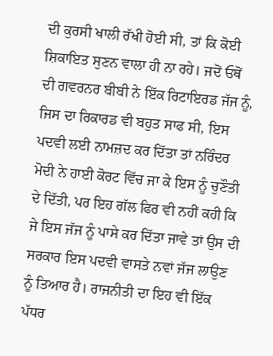ਦੀ ਕੁਰਸੀ ਖਾਲੀ ਰੱਖੀ ਹੋਈ ਸੀ, ਤਾਂ ਕਿ ਕੋਈ ਸ਼ਿਕਾਇਤ ਸੁਣਨ ਵਾਲਾ ਹੀ ਨਾ ਰਹੇ। ਜਦੋਂ ਓਥੋਂ ਦੀ ਗਵਰਨਰ ਬੀਬੀ ਨੇ ਇੱਕ ਰਿਟਾਇਰਡ ਜੱਜ ਨੂੰ, ਜਿਸ ਦਾ ਰਿਕਾਰਡ ਵੀ ਬਹੁਤ ਸਾਫ ਸੀ, ਇਸ ਪਦਵੀ ਲਈ ਨਾਮਜ਼ਦ ਕਰ ਦਿੱਤਾ ਤਾਂ ਨਰਿੰਦਰ ਮੋਦੀ ਨੇ ਹਾਈ ਕੋਰਟ ਵਿੱਚ ਜਾ ਕੇ ਇਸ ਨੂੰ ਚੁਣੌਤੀ ਦੇ ਦਿੱਤੀ, ਪਰ ਇਹ ਗੱਲ ਫਿਰ ਵੀ ਨਹੀਂ ਕਹੀ ਕਿ ਜੇ ਇਸ ਜੱਜ ਨੂੰ ਪਾਸੇ ਕਰ ਦਿੱਤਾ ਜਾਵੇ ਤਾਂ ਉਸ ਦੀ ਸਰਕਾਰ ਇਸ ਪਦਵੀ ਵਾਸਤੇ ਨਵਾਂ ਜੱਜ ਲਾਉਣ ਨੂੰ ਤਿਆਰ ਹੈ। ਰਾਜਨੀਤੀ ਦਾ ਇਹ ਵੀ ਇੱਕ ਪੱਧਰ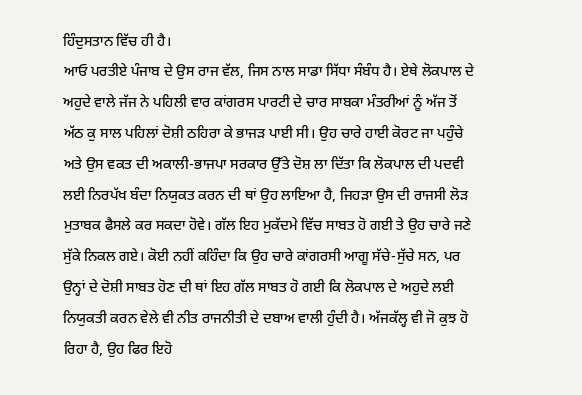ਹਿੰਦੁਸਤਾਨ ਵਿੱਚ ਹੀ ਹੈ।
ਆਓ ਪਰਤੀਏ ਪੰਜਾਬ ਦੇ ਉਸ ਰਾਜ ਵੱਲ, ਜਿਸ ਨਾਲ ਸਾਡਾ ਸਿੱਧਾ ਸੰਬੰਧ ਹੈ। ਏਥੇ ਲੋਕਪਾਲ ਦੇ ਅਹੁਦੇ ਵਾਲੇ ਜੱਜ ਨੇ ਪਹਿਲੀ ਵਾਰ ਕਾਂਗਰਸ ਪਾਰਟੀ ਦੇ ਚਾਰ ਸਾਬਕਾ ਮੰਤਰੀਆਂ ਨੂੰ ਅੱਜ ਤੋਂ ਅੱਠ ਕੁ ਸਾਲ ਪਹਿਲਾਂ ਦੋਸ਼ੀ ਠਹਿਰਾ ਕੇ ਭਾਜੜ ਪਾਈ ਸੀ। ਉਹ ਚਾਰੇ ਹਾਈ ਕੋਰਟ ਜਾ ਪਹੁੰਚੇ ਅਤੇ ਉਸ ਵਕਤ ਦੀ ਅਕਾਲੀ-ਭਾਜਪਾ ਸਰਕਾਰ ਉੱਤੇ ਦੋਸ਼ ਲਾ ਦਿੱਤਾ ਕਿ ਲੋਕਪਾਲ ਦੀ ਪਦਵੀ ਲਈ ਨਿਰਪੱਖ ਬੰਦਾ ਨਿਯੁਕਤ ਕਰਨ ਦੀ ਥਾਂ ਉਹ ਲਾਇਆ ਹੈ, ਜਿਹੜਾ ਉਸ ਦੀ ਰਾਜਸੀ ਲੋੜ ਮੁਤਾਬਕ ਫੈਸਲੇ ਕਰ ਸਕਦਾ ਹੋਵੇ। ਗੱਲ ਇਹ ਮੁਕੱਦਮੇ ਵਿੱਚ ਸਾਬਤ ਹੋ ਗਈ ਤੇ ਉਹ ਚਾਰੇ ਜਣੇ ਸੁੱਕੇ ਨਿਕਲ ਗਏ। ਕੋਈ ਨਹੀਂ ਕਹਿੰਦਾ ਕਿ ਉਹ ਚਾਰੇ ਕਾਂਗਰਸੀ ਆਗੂ ਸੱਚੇ-ਸੁੱਚੇ ਸਨ, ਪਰ ਉਨ੍ਹਾਂ ਦੇ ਦੋਸ਼ੀ ਸਾਬਤ ਹੋਣ ਦੀ ਥਾਂ ਇਹ ਗੱਲ ਸਾਬਤ ਹੋ ਗਈ ਕਿ ਲੋਕਪਾਲ ਦੇ ਅਹੁਦੇ ਲਈ ਨਿਯੁਕਤੀ ਕਰਨ ਵੇਲੇ ਵੀ ਨੀਤ ਰਾਜਨੀਤੀ ਦੇ ਦਬਾਅ ਵਾਲੀ ਹੁੰਦੀ ਹੈ। ਅੱਜਕੱਲ੍ਹ ਵੀ ਜੋ ਕੁਝ ਹੋ ਰਿਹਾ ਹੈ, ਉਹ ਫਿਰ ਇਹੋ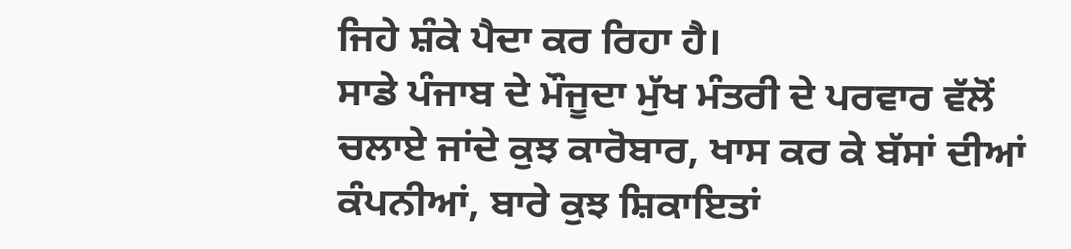ਜਿਹੇ ਸ਼ੰਕੇ ਪੈਦਾ ਕਰ ਰਿਹਾ ਹੈ।
ਸਾਡੇ ਪੰਜਾਬ ਦੇ ਮੌਜੂਦਾ ਮੁੱਖ ਮੰਤਰੀ ਦੇ ਪਰਵਾਰ ਵੱਲੋਂ ਚਲਾਏ ਜਾਂਦੇ ਕੁਝ ਕਾਰੋਬਾਰ, ਖਾਸ ਕਰ ਕੇ ਬੱਸਾਂ ਦੀਆਂ ਕੰਪਨੀਆਂ, ਬਾਰੇ ਕੁਝ ਸ਼ਿਕਾਇਤਾਂ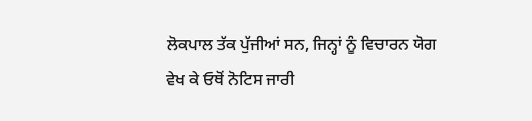ਲੋਕਪਾਲ ਤੱਕ ਪੁੱਜੀਆਂ ਸਨ, ਜਿਨ੍ਹਾਂ ਨੂੰ ਵਿਚਾਰਨ ਯੋਗ ਵੇਖ ਕੇ ਓਥੋਂ ਨੋਟਿਸ ਜਾਰੀ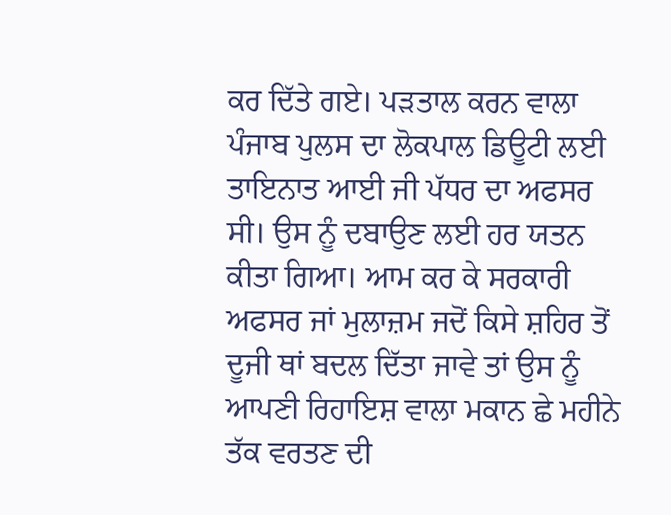ਕਰ ਦਿੱਤੇ ਗਏ। ਪੜਤਾਲ ਕਰਨ ਵਾਲਾ ਪੰਜਾਬ ਪੁਲਸ ਦਾ ਲੋਕਪਾਲ ਡਿਊਟੀ ਲਈ ਤਾਇਨਾਤ ਆਈ ਜੀ ਪੱਧਰ ਦਾ ਅਫਸਰ ਸੀ। ਉਸ ਨੂੰ ਦਬਾਉਣ ਲਈ ਹਰ ਯਤਨ ਕੀਤਾ ਗਿਆ। ਆਮ ਕਰ ਕੇ ਸਰਕਾਰੀ ਅਫਸਰ ਜਾਂ ਮੁਲਾਜ਼ਮ ਜਦੋਂ ਕਿਸੇ ਸ਼ਹਿਰ ਤੋਂ ਦੂਜੀ ਥਾਂ ਬਦਲ ਦਿੱਤਾ ਜਾਵੇ ਤਾਂ ਉਸ ਨੂੰ ਆਪਣੀ ਰਿਹਾਇਸ਼ ਵਾਲਾ ਮਕਾਨ ਛੇ ਮਹੀਨੇ ਤੱਕ ਵਰਤਣ ਦੀ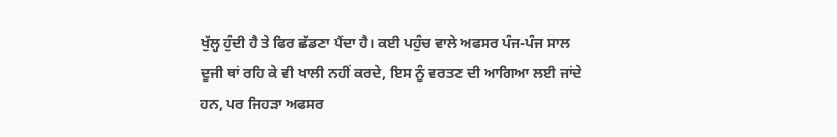ਖੁੱਲ੍ਹ ਹੁੰਦੀ ਹੈ ਤੇ ਫਿਰ ਛੱਡਣਾ ਪੈਂਦਾ ਹੈ। ਕਈ ਪਹੁੰਚ ਵਾਲੇ ਅਫਸਰ ਪੰਜ-ਪੰਜ ਸਾਲ ਦੂਜੀ ਥਾਂ ਰਹਿ ਕੇ ਵੀ ਖਾਲੀ ਨਹੀਂ ਕਰਦੇ, ਇਸ ਨੂੰ ਵਰਤਣ ਦੀ ਆਗਿਆ ਲਈ ਜਾਂਦੇ ਹਨ, ਪਰ ਜਿਹੜਾ ਅਫਸਰ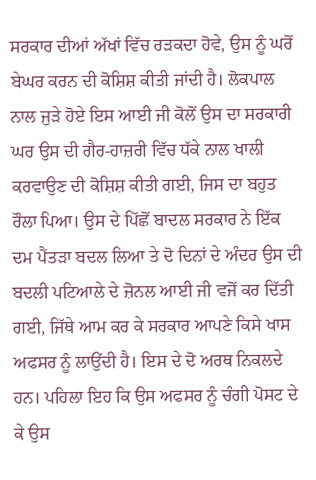ਸਰਕਾਰ ਦੀਆਂ ਅੱਖਾਂ ਵਿੱਚ ਰੜਕਦਾ ਹੋਵੇ, ਉਸ ਨੂੰ ਘਰੋਂ ਬੇਘਰ ਕਰਨ ਦੀ ਕੋਸ਼ਿਸ਼ ਕੀਤੀ ਜਾਂਦੀ ਹੈ। ਲੋਕਪਾਲ ਨਾਲ ਜੁੜੇ ਹੋਏ ਇਸ ਆਈ ਜੀ ਕੋਲੋਂ ਉਸ ਦਾ ਸਰਕਾਰੀ ਘਰ ਉਸ ਦੀ ਗੈਰ-ਹਾਜ਼ਰੀ ਵਿੱਚ ਧੱਕੇ ਨਾਲ ਖਾਲੀ ਕਰਵਾਉਣ ਦੀ ਕੋਸ਼ਿਸ਼ ਕੀਤੀ ਗਈ, ਜਿਸ ਦਾ ਬਹੁਤ ਰੌਲਾ ਪਿਆ। ਉਸ ਦੇ ਪਿੱਛੋਂ ਬਾਦਲ ਸਰਕਾਰ ਨੇ ਇੱਕ ਦਮ ਪੈਂਤੜਾ ਬਦਲ ਲਿਆ ਤੇ ਦੋ ਦਿਨਾਂ ਦੇ ਅੰਦਰ ਉਸ ਦੀ ਬਦਲੀ ਪਟਿਆਲੇ ਦੇ ਜ਼ੋਨਲ ਆਈ ਜੀ ਵਜੋਂ ਕਰ ਦਿੱਤੀ ਗਈ, ਜਿੱਥੇ ਆਮ ਕਰ ਕੇ ਸਰਕਾਰ ਆਪਣੇ ਕਿਸੇ ਖਾਸ ਅਫਸਰ ਨੂੰ ਲਾਉਂਦੀ ਹੈ। ਇਸ ਦੇ ਦੋ ਅਰਥ ਨਿਕਲਦੇ ਹਨ। ਪਹਿਲਾ ਇਹ ਕਿ ਉਸ ਅਫਸਰ ਨੂੰ ਚੰਗੀ ਪੋਸਟ ਦੇ ਕੇ ਉਸ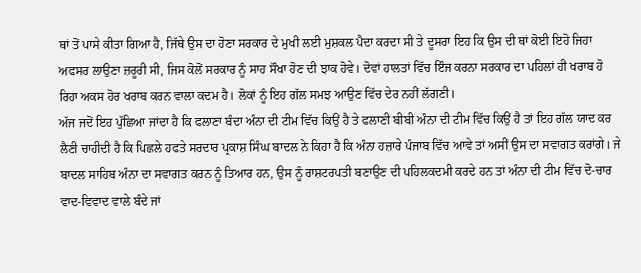ਥਾਂ ਤੋਂ ਪਾਸੇ ਕੀਤਾ ਗਿਆ ਹੈ, ਜਿੱਥੇ ਉਸ ਦਾ ਹੋਣਾ ਸਰਕਾਰ ਦੇ ਮੁਖੀ ਲਈ ਮੁਸ਼ਕਲ ਪੈਦਾ ਕਰਦਾ ਸੀ ਤੇ ਦੂਸਰਾ ਇਹ ਕਿ ਉਸ ਦੀ ਥਾਂ ਕੋਈ ਇਹੋ ਜਿਹਾ ਅਫਸਰ ਲਾਉਣਾ ਜ਼ਰੂਰੀ ਸੀ, ਜਿਸ ਕੋਲੋਂ ਸਰਕਾਰ ਨੂੰ ਸਾਹ ਸੌਖਾ ਹੋਣ ਦੀ ਝਾਕ ਹੋਵੇ। ਦੋਵਾਂ ਹਾਲਤਾਂ ਵਿੱਚ ਇੰਜ ਕਰਨਾ ਸਰਕਾਰ ਦਾ ਪਹਿਲਾਂ ਹੀ ਖਰਾਬ ਹੋ ਰਿਹਾ ਅਕਸ ਹੋਰ ਖਰਾਬ ਕਰਨ ਵਾਲਾ ਕਦਮ ਹੈ। ਲੋਕਾਂ ਨੂੰ ਇਹ ਗੱਲ ਸਮਝ ਆਉਣ ਵਿੱਚ ਦੇਰ ਨਹੀਂ ਲੱਗਣੀ।
ਅੱਜ ਜਦੋਂ ਇਹ ਪੁੱਛਿਆ ਜਾਂਦਾ ਹੈ ਕਿ ਫਲਾਣਾ ਬੰਦਾ ਅੰਨਾ ਦੀ ਟੀਮ ਵਿੱਚ ਕਿਉਂ ਹੈ ਤੇ ਫਲਾਣੀ ਬੀਬੀ ਅੰਨਾ ਦੀ ਟੀਮ ਵਿੱਚ ਕਿਉਂ ਹੈ ਤਾਂ ਇਹ ਗੱਲ ਯਾਦ ਕਰ ਲੈਣੀ ਚਾਹੀਦੀ ਹੈ ਕਿ ਪਿਛਲੇ ਹਫਤੇ ਸਰਦਾਰ ਪ੍ਰਕਾਸ਼ ਸਿੰਘ ਬਾਦਲ ਨੇ ਕਿਹਾ ਹੈ ਕਿ ਅੰਨਾ ਹਜ਼ਾਰੇ ਪੰਜਾਬ ਵਿੱਚ ਆਵੇ ਤਾਂ ਅਸੀਂ ਉਸ ਦਾ ਸਵਾਗਤ ਕਰਾਂਗੇ। ਜੇ ਬਾਦਲ ਸਾਹਿਬ ਅੰਨਾ ਦਾ ਸਵਾਗਤ ਕਰਨ ਨੂੰ ਤਿਆਰ ਹਨ, ਉਸ ਨੂੰ ਰਾਸ਼ਟਰਪਤੀ ਬਣਾਉਣ ਦੀ ਪਹਿਲਕਦਮੀ ਕਰਦੇ ਹਨ ਤਾਂ ਅੰਨਾ ਦੀ ਟੀਮ ਵਿੱਚ ਦੋ-ਚਾਰ ਵਾਦ-ਵਿਵਾਦ ਵਾਲੇ ਬੰਦੇ ਜਾਂ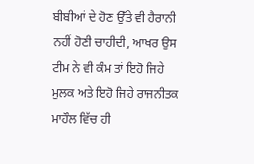ਬੀਬੀਆਂ ਦੇ ਹੋਣ ਉੱਤੇ ਵੀ ਹੈਰਾਨੀ ਨਹੀਂ ਹੋਣੀ ਚਾਹੀਦੀ, ਆਖਰ ਉਸ ਟੀਮ ਨੇ ਵੀ ਕੰਮ ਤਾਂ ਇਹੋ ਜਿਹੇ ਮੁਲਕ ਅਤੇ ਇਹੋ ਜਿਹੇ ਰਾਜਨੀਤਕ ਮਾਹੌਲ ਵਿੱਚ ਹੀ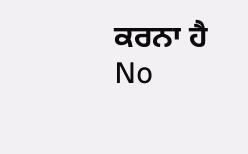ਕਰਨਾ ਹੈ
No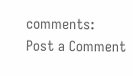comments:
Post a Comment